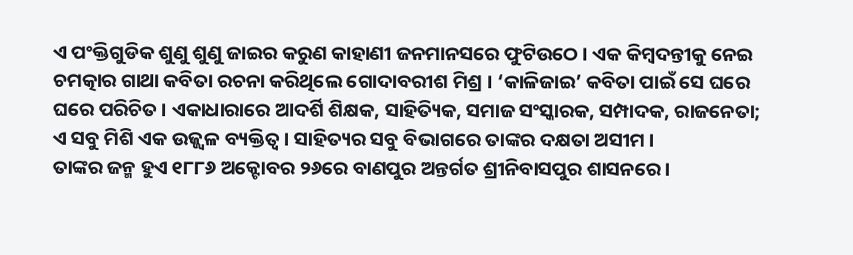ଏ ପଂକ୍ତିଗୁଡିକ ଶୁଣୁ ଶୁଣୁ ଜାଇର କରୁଣ କାହାଣୀ ଜନମାନସରେ ଫୁଟିଉଠେ । ଏକ କିମ୍ବଦନ୍ତୀକୁ ନେଇ ଚମତ୍କାର ଗାଥା କବିତା ରଚନା କରିଥିଲେ ଗୋଦାବରୀଶ ମିଶ୍ର । ‘କାଳିଜାଇ’ କବିତା ପାଇଁ ସେ ଘରେ ଘରେ ପରିଚିତ । ଏକାଧାରାରେ ଆଦର୍ଶି ଶିକ୍ଷକ, ସାହିତ୍ୟିକ, ସମାଜ ସଂସ୍କାରକ, ସମ୍ପାଦକ, ରାଜନେତା; ଏ ସବୁ ମିଶି ଏକ ଉଜ୍ଜ୍ୱଳ ବ୍ୟକ୍ତିତ୍ୱ । ସାହିତ୍ୟର ସବୁ ବିଭାଗରେ ତାଙ୍କର ଦକ୍ଷତା ଅସୀମ ।
ତାଙ୍କର ଜନ୍ମ ହୁଏ ୧୮୮୬ ଅକ୍ଟୋବର ୨୬ରେ ବାଣପୁର ଅନ୍ତର୍ଗତ ଶ୍ରୀନିବାସପୁର ଶାସନରେ ।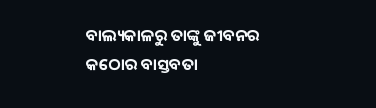ବାଲ୍ୟକାଳରୁ ତାଙ୍କୁ ଜୀବନର କଠୋର ବାସ୍ତବତା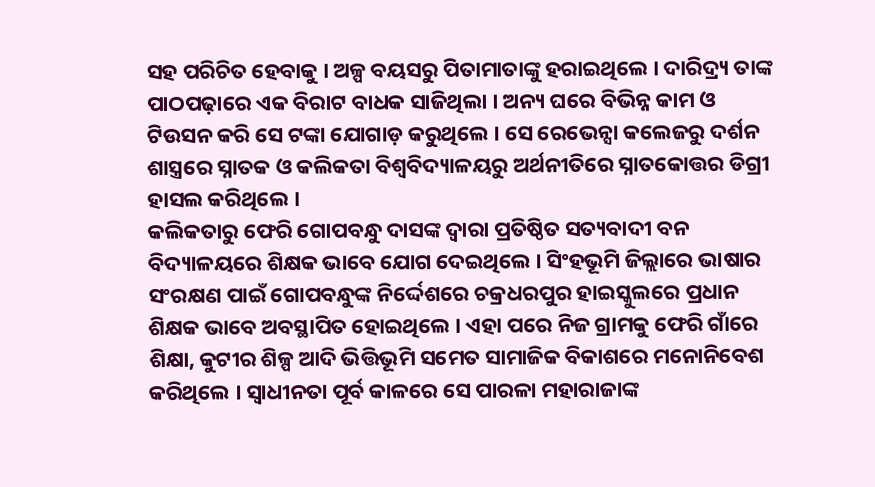ସହ ପରିଚିତ ହେବାକୁ । ଅଳ୍ପ ବୟସରୁ ପିତାମାତାଙ୍କୁ ହରାଇଥିଲେ । ଦାରିଦ୍ର୍ୟ ତାଙ୍କ ପାଠପଢ଼ାରେ ଏକ ବିରାଟ ବାଧକ ସାଜିଥିଲା । ଅନ୍ୟ ଘରେ ବିଭିନ୍ନ କାମ ଓ ଟିଉସନ କରି ସେ ଟଙ୍କା ଯୋଗାଡ଼ କରୁଥିଲେ । ସେ ରେଭେନ୍ସା କଲେଜରୁ ଦର୍ଶନ ଶାସ୍ତ୍ରରେ ସ୍ନାତକ ଓ କଲିକତା ବିଶ୍ୱବିଦ୍ୟାଳୟରୁ ଅର୍ଥନୀତିରେ ସ୍ନାତକୋତ୍ତର ଡିଗ୍ରୀ ହାସଲ କରିଥିଲେ ।
କଲିକତାରୁ ଫେରି ଗୋପବନ୍ଧୁ ଦାସଙ୍କ ଦ୍ୱାରା ପ୍ରତିଷ୍ଠିତ ସତ୍ୟବାଦୀ ବନ ବିଦ୍ୟାଳୟରେ ଶିକ୍ଷକ ଭାବେ ଯୋଗ ଦେଇଥିଲେ । ସିଂହଭୂମି ଜିଲ୍ଲାରେ ଭାଷାର ସଂରକ୍ଷଣ ପାଇଁ ଗୋପବନ୍ଧୁଙ୍କ ନିର୍ଦ୍ଦେଶରେ ଚକ୍ରଧରପୁର ହାଇସ୍କୁଲରେ ପ୍ରଧାନ ଶିକ୍ଷକ ଭାବେ ଅବସ୍ଥାପିତ ହୋଇଥିଲେ । ଏହା ପରେ ନିଜ ଗ୍ରାମକୁ ଫେରି ଗାଁରେ ଶିକ୍ଷା, କୁଟୀର ଶିଳ୍ପ ଆଦି ଭିତ୍ତିଭୂମି ସମେତ ସାମାଜିକ ବିକାଶରେ ମନୋନିବେଶ କରିଥିଲେ । ସ୍ୱାଧୀନତା ପୂର୍ବ କାଳରେ ସେ ପାରଳା ମହାରାଜାଙ୍କ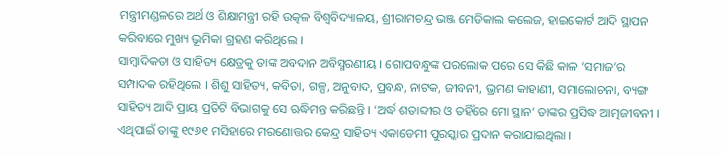ମନ୍ତ୍ରୀମଣ୍ଡଳରେ ଅର୍ଥ ଓ ଶିକ୍ଷାମନ୍ତ୍ରୀ ରହି ଉତ୍କଳ ବିଶ୍ୱବିଦ୍ୟାଳୟ, ଶ୍ରୀରାମଚନ୍ଦ୍ର ଭଞ୍ଜ ମେଡିକାଲ କଲେଜ, ହାଇକୋର୍ଟ ଆଦି ସ୍ଥାପନ କରିବାରେ ମୁଖ୍ୟ ଭୂମିକା ଗ୍ରହଣ କରିଥିଲେ ।
ସାମ୍ବାଦିକତା ଓ ସାହିତ୍ୟ କ୍ଷେତ୍ରକୁ ତାଙ୍କ ଅବଦାନ ଅବିସ୍ମରଣୀୟ । ଗୋପବନ୍ଧୁଙ୍କ ପରଲୋକ ପରେ ସେ କିଛି କାଳ ‘ସମାଜ’ର ସମ୍ପାଦକ ରହିଥିଲେ । ଶିଶୁ ସାହିତ୍ୟ, କବିତା, ଗଳ୍ପ, ଅନୁବାଦ, ପ୍ରବନ୍ଧ, ନାଟକ, ଜୀବନୀ, ଭ୍ରମଣ କାହାଣୀ, ସମାଲୋଚନା, ବ୍ୟଙ୍ଗ ସାହିତ୍ୟ ଆଦି ପ୍ରାୟ ପ୍ରତିଟି ବିଭାଗକୁ ସେ ଋଦ୍ଧିମନ୍ତ କରିଛନ୍ତି । ‘ଅର୍ଦ୍ଧ ଶତାବ୍ଦୀର ଓ ତହିଁରେ ମୋ ସ୍ଥାନ’ ତାଙ୍କର ପ୍ରସିଦ୍ଧ ଆତ୍ମଜୀବନୀ । ଏଥିପାଇଁ ତାଙ୍କୁ ୧୯୬୧ ମସିହାରେ ମରଣୋତ୍ତର କେନ୍ଦ୍ର ସାହିତ୍ୟ ଏକାଡେମୀ ପୁରସ୍କାର ପ୍ରଦାନ କରାଯାଇଥିଲା ।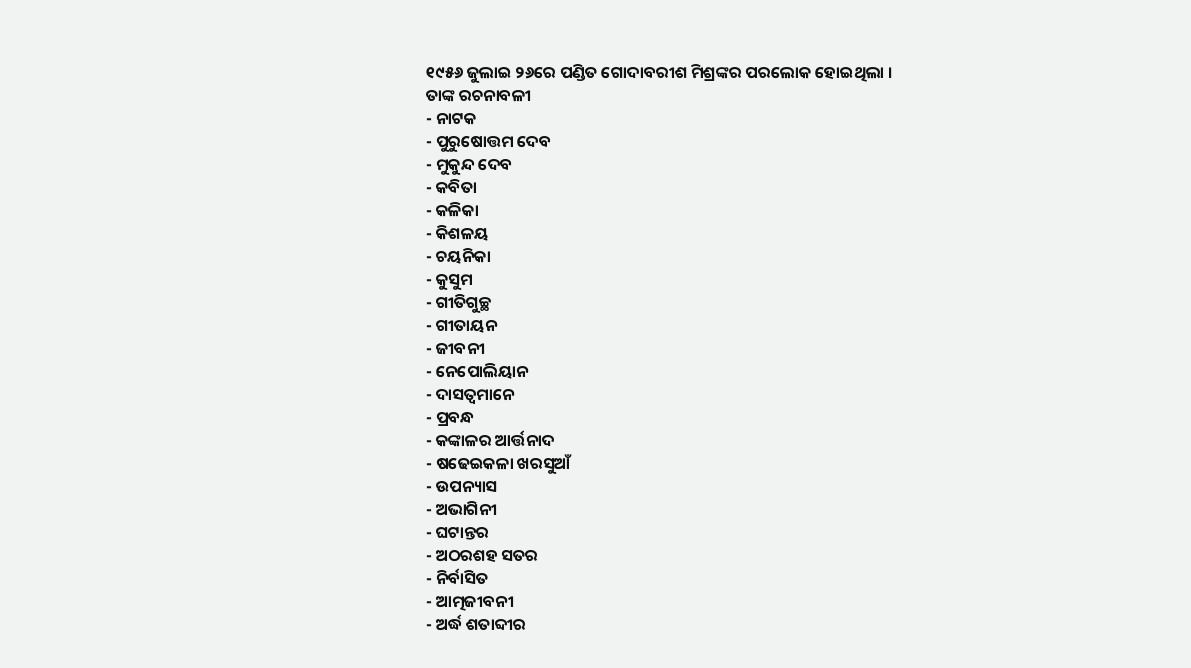୧୯୫୬ ଜୁଲାଇ ୨୬ରେ ପଣ୍ଡିତ ଗୋଦାବରୀଶ ମିଶ୍ରଙ୍କର ପରଲୋକ ହୋଇଥିଲା ।
ତାଙ୍କ ରଚନାବଳୀ
- ନାଟକ
- ପୁରୁଷୋତ୍ତମ ଦେବ
- ମୁକୁନ୍ଦ ଦେବ
- କବିତା
- କଳିକା
- କିଶଳୟ
- ଚୟନିକା
- କୁସୁମ
- ଗୀତିଗୁଚ୍ଛ
- ଗୀତାୟନ
- ଜୀବନୀ
- ନେପୋଲିୟାନ
- ଦାସତ୍ୱମାନେ
- ପ୍ରବନ୍ଧ
- କଙ୍କାଳର ଆର୍ତ୍ତନାଦ
- ଷଢେଇକଳା ଖରସୁଆଁ
- ଉପନ୍ୟାସ
- ଅଭାଗିନୀ
- ଘଟାନ୍ତର
- ଅଠରଶହ ସତର
- ନିର୍ବାସିତ
- ଆତ୍ମଜୀବନୀ
- ଅର୍ଦ୍ଧ ଶତାବ୍ଦୀର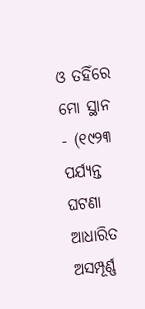ଓ ତହିଁରେ ମୋ ସ୍ଥାନ
- (୧୯୨୩ ପର୍ଯ୍ୟନ୍ତ ଘଟଣା ଆଧାରିତ ଅସମ୍ପୂର୍ଣ୍ଣ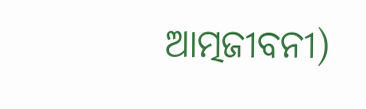ଆତ୍ମଜୀବନୀ)